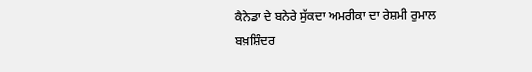ਕੈਨੇਡਾ ਦੇ ਬਨੇਰੇ ਸੁੱਕਦਾ ਅਮਰੀਕਾ ਦਾ ਰੇਸ਼ਮੀ ਰੁਮਾਲ
ਬਖ਼ਸ਼ਿੰਦਰ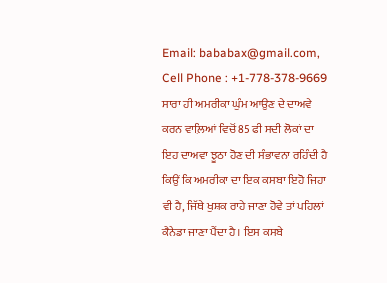Email: bababax@gmail.com, Cell Phone : +1-778-378-9669
ਸਾਰਾ ਹੀ ਅਮਰੀਕਾ ਘੁੰਮ ਆਉਣ ਦੇ ਦਾਅਵੇ ਕਰਨ ਵਾਲ਼ਿਆਂ ਵਿਚੋਂ 85 ਫੀ ਸਦੀ ਲੋਕਾਂ ਦਾ ਇਹ ਦਾਅਵਾ ਝੂਠਾ ਹੋਣ ਦੀ ਸੰਭਾਵਨਾ ਰਹਿੰਦੀ ਹੈ ਕਿਉਂ ਕਿ ਅਮਰੀਕਾ ਦਾ ਇਕ ਕਸਬਾ ਇਹੋ ਜਿਹਾ ਵੀ ਹੈ, ਜਿੱਥੇ ਖੁਸ਼ਕ ਰਾਹੇ ਜਾਣਾ ਹੋਵੇ ਤਾਂ ਪਹਿਲਾਂ ਕੈਨੇਡਾ ਜਾਣਾ ਪੈਂਦਾ ਹੈ। ਇਸ ਕਸਬੇ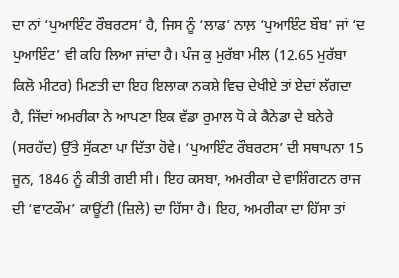ਦਾ ਨਾਂ ‘ਪੁਆਇੰਟ ਰੌਬਰਟਸ’ ਹੈ, ਜਿਸ ਨੂੰ ‘ਲਾਡ’ ਨਾਲ਼ ‘ਪੁਆਇੰਟ ਬੌਬ’ ਜਾਂ ‘ਦ ਪੁਆਇੰਟ’ ਵੀ ਕਹਿ ਲਿਆ ਜਾਂਦਾ ਹੈ। ਪੰਜ ਕੁ ਮੁਰੱਬਾ ਮੀਲ (12.65 ਮੁਰੱਬਾ ਕਿਲੋ ਮੀਟਰ) ਮਿਣਤੀ ਦਾ ਇਹ ਇਲਾਕਾ ਨਕਸ਼ੇ ਵਿਚ ਦੇਖੀਏ ਤਾਂ ਏਦਾਂ ਲੱਗਦਾ ਹੈ, ਜਿੱਦਾਂ ਅਮਰੀਕਾ ਨੇ ਆਪਣਾ ਇਕ ਵੱਡਾ ਰੁਮਾਲ ਧੋ ਕੇ ਕੈਨੇਡਾ ਦੇ ਬਨੇਰੇ (ਸਰਹੱਦ) ਉੱਤੇ ਸੁੱਕਣਾ ਪਾ ਦਿੱਤਾ ਹੋਵੇ। ‘ਪੁਆਇੰਟ ਰੌਬਰਟਸ’ ਦੀ ਸਥਾਪਨਾ 15 ਜੂਨ, 1846 ਨੂੰ ਕੀਤੀ ਗਈ ਸੀ। ਇਹ ਕਸਬਾ, ਅਮਰੀਕਾ ਦੇ ਵਾਸ਼ਿੰਗਟਨ ਰਾਜ ਦੀ ‘ਵਾਟਕੌਮ’ ਕਾਊਂਟੀ (ਜ਼ਿਲੇ) ਦਾ ਹਿੱਸਾ ਹੈ। ਇਹ, ਅਮਰੀਕਾ ਦਾ ਹਿੱਸਾ ਤਾਂ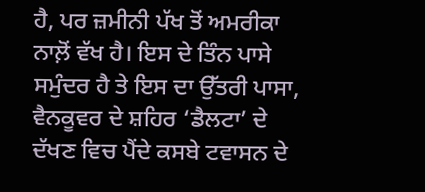ਹੈ, ਪਰ ਜ਼ਮੀਨੀ ਪੱਖ ਤੋਂ ਅਮਰੀਕਾ ਨਾਲ਼ੋਂ ਵੱਖ ਹੈ। ਇਸ ਦੇ ਤਿੰਨ ਪਾਸੇ ਸਮੁੰਦਰ ਹੈ ਤੇ ਇਸ ਦਾ ਉੱਤਰੀ ਪਾਸਾ, ਵੈਨਕੂਵਰ ਦੇ ਸ਼ਹਿਰ ‘ਡੈਲਟਾ’ ਦੇ ਦੱਖਣ ਵਿਚ ਪੈਂਦੇ ਕਸਬੇ ਟਵਾਸਨ ਦੇ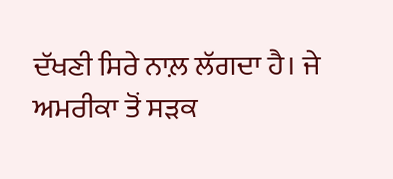ਦੱਖਣੀ ਸਿਰੇ ਨਾਲ਼ ਲੱਗਦਾ ਹੈ। ਜੇ ਅਮਰੀਕਾ ਤੋਂ ਸੜਕ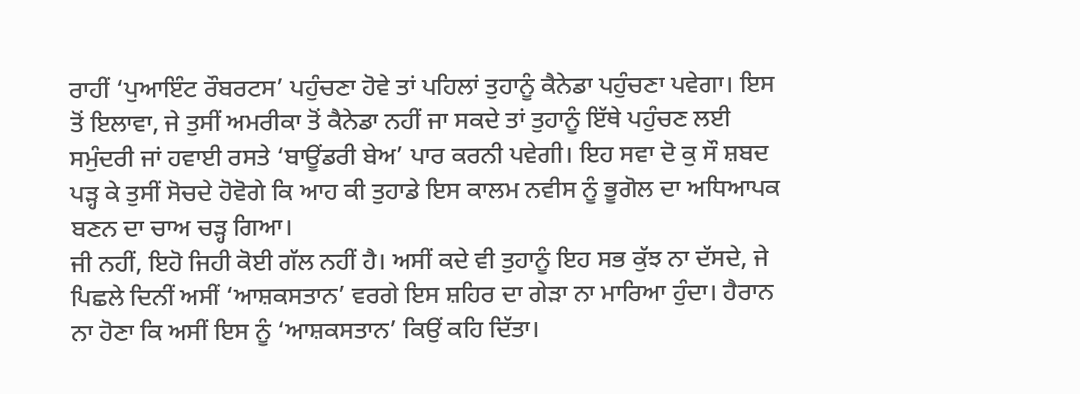ਰਾਹੀਂ ‘ਪੁਆਇੰਟ ਰੌਬਰਟਸ’ ਪਹੁੰਚਣਾ ਹੋਵੇ ਤਾਂ ਪਹਿਲਾਂ ਤੁਹਾਨੂੰ ਕੈਨੇਡਾ ਪਹੁੰਚਣਾ ਪਵੇਗਾ। ਇਸ ਤੋਂ ਇਲਾਵਾ, ਜੇ ਤੁਸੀਂ ਅਮਰੀਕਾ ਤੋਂ ਕੈਨੇਡਾ ਨਹੀਂ ਜਾ ਸਕਦੇ ਤਾਂ ਤੁਹਾਨੂੰ ਇੱਥੇ ਪਹੁੰਚਣ ਲਈ ਸਮੁੰਦਰੀ ਜਾਂ ਹਵਾਈ ਰਸਤੇ ‘ਬਾਊਂਡਰੀ ਬੇਅ’ ਪਾਰ ਕਰਨੀ ਪਵੇਗੀ। ਇਹ ਸਵਾ ਦੋ ਕੁ ਸੌ ਸ਼ਬਦ ਪੜ੍ਹ ਕੇ ਤੁਸੀਂ ਸੋਚਦੇ ਹੋਵੋਗੇ ਕਿ ਆਹ ਕੀ ਤੁਹਾਡੇ ਇਸ ਕਾਲਮ ਨਵੀਸ ਨੂੰ ਭੂਗੋਲ ਦਾ ਅਧਿਆਪਕ ਬਣਨ ਦਾ ਚਾਅ ਚੜ੍ਹ ਗਿਆ।
ਜੀ ਨਹੀਂ, ਇਹੋ ਜਿਹੀ ਕੋਈ ਗੱਲ ਨਹੀਂ ਹੈ। ਅਸੀਂ ਕਦੇ ਵੀ ਤੁਹਾਨੂੰ ਇਹ ਸਭ ਕੁੱਝ ਨਾ ਦੱਸਦੇ, ਜੇ ਪਿਛਲੇ ਦਿਨੀਂ ਅਸੀਂ ‘ਆਸ਼ਕਸਤਾਨ’ ਵਰਗੇ ਇਸ ਸ਼ਹਿਰ ਦਾ ਗੇੜਾ ਨਾ ਮਾਰਿਆ ਹੁੰਦਾ। ਹੈਰਾਨ ਨਾ ਹੋਣਾ ਕਿ ਅਸੀਂ ਇਸ ਨੂੰ ‘ਆਸ਼ਕਸਤਾਨ’ ਕਿਉਂ ਕਹਿ ਦਿੱਤਾ।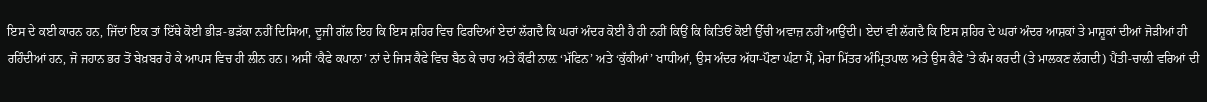ਇਸ ਦੇ ਕਈ ਕਾਰਨ ਹਨ, ਜਿੱਦਾਂ ਇਕ ਤਾਂ ਇੱਥੇ ਕੋਈ ਭੀੜ-ਭੜੱਕਾ ਨਹੀਂ ਦਿਸਿਆ, ਦੂਜੀ ਗੱਲ ਇਹ ਕਿ ਇਸ ਸ਼ਹਿਰ ਵਿਚ ਫਿਰਦਿਆਂ ਏਦਾਂ ਲੱਗਦੈ ਕਿ ਘਰਾਂ ਅੰਦਰ ਕੋਈ ਹੈ ਹੀ ਨਹੀਂ ਕਿਉਂ ਕਿ ਕਿਤਿਓਂ ਕੋਈ ਉੱਚੀ ਅਵਾਜ਼ ਨਹੀਂ ਆਉਂਦੀ। ਏਦਾਂ ਵੀ ਲੱਗਦੈ ਕਿ ਇਸ ਸ਼ਹਿਰ ਦੇ ਘਰਾਂ ਅੰਦਰ ਆਸ਼ਕਾਂ ਤੇ ਮਾਸ਼ੂਕਾਂ ਦੀਆਂ ਜੋੜੀਆਂ ਹੀ ਰਹਿੰਦੀਆਂ ਹਨ, ਜੋ ਜਹਾਨ ਭਰ ਤੋਂ ਬੇਖ਼ਬਰ ਹੋ ਕੇ ਆਪਸ ਵਿਚ ਹੀ ਲੀਨ ਹਨ। ਅਸੀਂ ‘ਕੈਫੇ ਕਪਾਨਾ’ ਨਾਂ ਦੇ ਜਿਸ ਕੈਫੇ ਵਿਚ ਬੈਠ ਕੇ ਚਾਹ ਅਤੇ ਕੌਫੀ ਨਾਲ਼ ‘ਮੱਫਿਨ’ ਅਤੇ ‘ਕੁੱਕੀਆਂ’ ਖਾਧੀਆਂ, ਉਸ ਅੰਦਰ ਅੱਧਾ-ਪੌਣਾ ਘੰਟਾ ਮੈਂ, ਮੇਰਾ ਮਿੱਤਰ ਅੰਮ੍ਰਿਤਪਾਲ ਅਤੇ ਉਸ ਕੈਫੇ ’ਤੇ ਕੰਮ ਕਰਦੀ (ਤੇ ਮਾਲਕਣ ਲੱਗਦੀ) ਪੈਂਤੀ-ਚਾਲ਼ੀ ਵਰਿਆਂ ਦੀ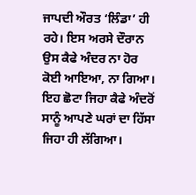ਜਾਪਦੀ ਔਰਤ ‘ਲਿੰਡਾ’ ਹੀ ਰਹੇ। ਇਸ ਅਰਸੇ ਦੌਰਾਨ ਉਸ ਕੈਫੇ ਅੰਦਰ ਨਾ ਹੋਰ ਕੋਈ ਆਇਆ, ਨਾ ਗਿਆ।
ਇਹ ਛੋਟਾ ਜਿਹਾ ਕੈਫੇ ਅੰਦਰੋਂ ਸਾਨੂੰ ਆਪਣੇ ਘਰਾਂ ਦਾ ਹਿੱਸਾ ਜਿਹਾ ਹੀ ਲੱਗਿਆ।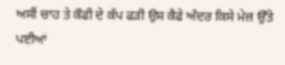ਅਸੀਂ ਚਾਹ ਤੇ ਕੌਫੀ ਦੇ ਕੱਪ ਫੜੀ ਉਸ ਕੈਫੇ ਅੰਦਰ ਕਿਸੇ ਮੇਜ਼ ਉੱਤੇ ਪਈਆਂ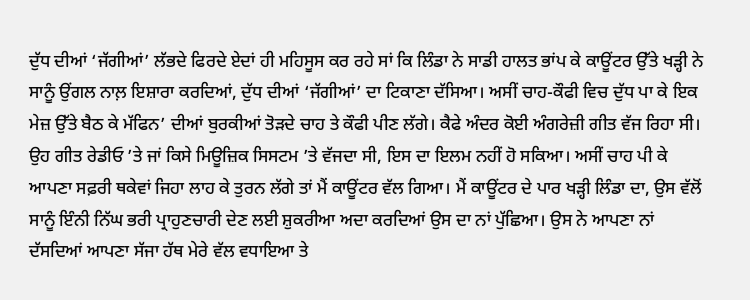ਦੁੱਧ ਦੀਆਂ ‘ਜੱਗੀਆਂ’ ਲੱਭਦੇ ਫਿਰਦੇ ਏਦਾਂ ਹੀ ਮਹਿਸੂਸ ਕਰ ਰਹੇ ਸਾਂ ਕਿ ਲਿੰਡਾ ਨੇ ਸਾਡੀ ਹਾਲਤ ਭਾਂਪ ਕੇ ਕਾਊਂਟਰ ਉੱਤੇ ਖੜ੍ਹੀ ਨੇ ਸਾਨੂੰ ਉਂਗਲ ਨਾਲ਼ ਇਸ਼ਾਰਾ ਕਰਦਿਆਂ, ਦੁੱਧ ਦੀਆਂ ‘ਜੱਗੀਆਂ’ ਦਾ ਟਿਕਾਣਾ ਦੱਸਿਆ। ਅਸੀਂ ਚਾਹ-ਕੌਫੀ ਵਿਚ ਦੁੱਧ ਪਾ ਕੇ ਇਕ ਮੇਜ਼ ਉੱਤੇ ਬੈਠ ਕੇ ਮੱਫਿਨ’ ਦੀਆਂ ਬੁਰਕੀਆਂ ਤੋੜਦੇ ਚਾਹ ਤੇ ਕੌਫੀ ਪੀਣ ਲੱਗੇ। ਕੈਫੇ ਅੰਦਰ ਕੋਈ ਅੰਗਰੇਜ਼ੀ ਗੀਤ ਵੱਜ ਰਿਹਾ ਸੀ। ਉਹ ਗੀਤ ਰੇਡੀਓ ’ਤੇ ਜਾਂ ਕਿਸੇ ਮਿਊਜ਼ਿਕ ਸਿਸਟਮ ’ਤੇ ਵੱਜਦਾ ਸੀ, ਇਸ ਦਾ ਇਲਮ ਨਹੀਂ ਹੋ ਸਕਿਆ। ਅਸੀਂ ਚਾਹ ਪੀ ਕੇ ਆਪਣਾ ਸਫ਼ਰੀ ਥਕੇਵਾਂ ਜਿਹਾ ਲਾਹ ਕੇ ਤੁਰਨ ਲੱਗੇ ਤਾਂ ਮੈਂ ਕਾਊਂਟਰ ਵੱਲ ਗਿਆ। ਮੈਂ ਕਾਊਂਟਰ ਦੇ ਪਾਰ ਖੜ੍ਹੀ ਲਿੰਡਾ ਦਾ, ਉਸ ਵੱਲੋਂ ਸਾਨੂੰ ਇੰਨੀ ਨਿੱਘ ਭਰੀ ਪ੍ਰਾਹੁਣਚਾਰੀ ਦੇਣ ਲਈ ਸ਼ੁਕਰੀਆ ਅਦਾ ਕਰਦਿਆਂ ਉਸ ਦਾ ਨਾਂ ਪੁੱਛਿਆ। ਉਸ ਨੇ ਆਪਣਾ ਨਾਂ ਦੱਸਦਿਆਂ ਆਪਣਾ ਸੱਜਾ ਹੱਥ ਮੇਰੇ ਵੱਲ ਵਧਾਇਆ ਤੇ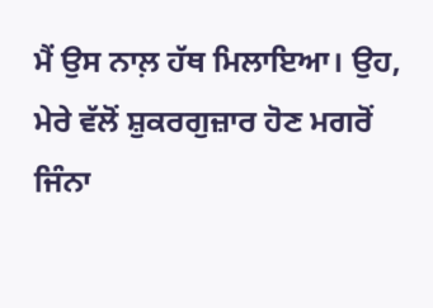ਮੈਂ ਉਸ ਨਾਲ਼ ਹੱਥ ਮਿਲਾਇਆ। ਉਹ, ਮੇਰੇ ਵੱਲੋਂ ਸ਼ੁਕਰਗੁਜ਼ਾਰ ਹੋਣ ਮਗਰੋਂ ਜਿੰਨਾ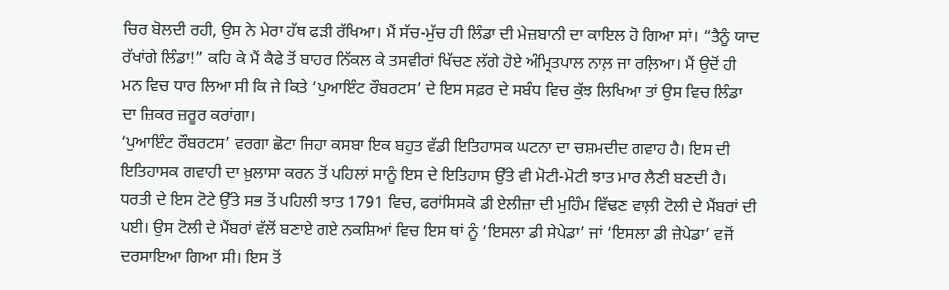ਚਿਰ ਬੋਲਦੀ ਰਹੀ, ਉਸ ਨੇ ਮੇਰਾ ਹੱਥ ਫੜੀ ਰੱਖਿਆ। ਮੈਂ ਸੱਚ-ਮੁੱਚ ਹੀ ਲਿੰਡਾ ਦੀ ਮੇਜ਼ਬਾਨੀ ਦਾ ਕਾਇਲ ਹੋ ਗਿਆ ਸਾਂ। “ਤੈਨੂੰ ਯਾਦ ਰੱਖਾਂਗੇ ਲਿੰਡਾ!” ਕਹਿ ਕੇ ਮੈਂ ਕੈਫੇ ਤੋਂ ਬਾਹਰ ਨਿੱਕਲ ਕੇ ਤਸਵੀਰਾਂ ਖਿੱਚਣ ਲੱਗੇ ਹੋਏ ਅੰਮ੍ਰਿਤਪਾਲ ਨਾਲ਼ ਜਾ ਰਲ਼ਿਆ। ਮੈਂ ਉਦੋਂ ਹੀ ਮਨ ਵਿਚ ਧਾਰ ਲਿਆ ਸੀ ਕਿ ਜੇ ਕਿਤੇ ‘ਪੁਆਇੰਟ ਰੌਬਰਟਸ’ ਦੇ ਇਸ ਸਫ਼ਰ ਦੇ ਸਬੰਧ ਵਿਚ ਕੁੱਝ ਲਿਖਿਆ ਤਾਂ ਉਸ ਵਿਚ ਲਿੰਡਾ ਦਾ ਜ਼ਿਕਰ ਜ਼ਰੂਰ ਕਰਾਂਗਾ।
‘ਪੁਆਇੰਟ ਰੌਬਰਟਸ’ ਵਰਗਾ ਛੋਟਾ ਜਿਹਾ ਕਸਬਾ ਇਕ ਬਹੁਤ ਵੱਡੀ ਇਤਿਹਾਸਕ ਘਟਨਾ ਦਾ ਚਸ਼ਮਦੀਦ ਗਵਾਹ ਹੈ। ਇਸ ਦੀ ਇਤਿਹਾਸਕ ਗਵਾਹੀ ਦਾ ਖ਼ੁਲਾਸਾ ਕਰਨ ਤੋਂ ਪਹਿਲਾਂ ਸਾਨੂੰ ਇਸ ਦੇ ਇਤਿਹਾਸ ਉੱਤੇ ਵੀ ਮੋਟੀ-ਮੋਟੀ ਝਾਤ ਮਾਰ ਲੈਣੀ ਬਣਦੀ ਹੈ। ਧਰਤੀ ਦੇ ਇਸ ਟੋਟੇ ਉੱਤੇ ਸਭ ਤੋਂ ਪਹਿਲੀ ਝਾਤ 1791 ਵਿਚ, ਫਰਾਂਸਿਸਕੋ ਡੀ ਏਲੀਜ਼ਾ ਦੀ ਮੁਹਿੰਮ ਵਿੱਢਣ ਵਾਲ਼ੀ ਟੋਲੀ ਦੇ ਮੈਂਬਰਾਂ ਦੀ ਪਈ। ਉਸ ਟੋਲੀ ਦੇ ਮੈਂਬਰਾਂ ਵੱਲੋਂ ਬਣਾਏ ਗਏ ਨਕਸ਼ਿਆਂ ਵਿਚ ਇਸ ਥਾਂ ਨੂੰ ‘ਇਸਲਾ ਡੀ ਸੇਪੇਡਾ’ ਜਾਂ ‘ਇਸਲਾ ਡੀ ਜ਼ੇਪੇਡਾ’ ਵਜੋਂ ਦਰਸਾਇਆ ਗਿਆ ਸੀ। ਇਸ ਤੋਂ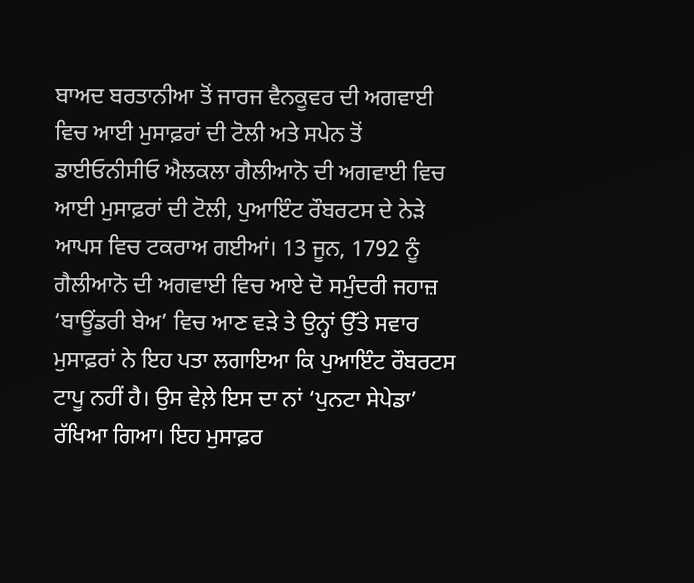ਬਾਅਦ ਬਰਤਾਨੀਆ ਤੋਂ ਜਾਰਜ ਵੈਨਕੂਵਰ ਦੀ ਅਗਵਾਈ ਵਿਚ ਆਈ ਮੁਸਾਫ਼ਰਾਂ ਦੀ ਟੋਲੀ ਅਤੇ ਸਪੇਨ ਤੋਂ ਡਾਈਓਨੀਸੀਓ ਐਲਕਲਾ ਗੈਲੀਆਨੋ ਦੀ ਅਗਵਾਈ ਵਿਚ ਆਈ ਮੁਸਾਫ਼ਰਾਂ ਦੀ ਟੋਲੀ, ਪੁਆਇੰਟ ਰੌਬਰਟਸ ਦੇ ਨੇੜੇ ਆਪਸ ਵਿਚ ਟਕਰਾਅ ਗਈਆਂ। 13 ਜੂਨ, 1792 ਨੂੰ ਗੈਲੀਆਨੋ ਦੀ ਅਗਵਾਈ ਵਿਚ ਆਏ ਦੋ ਸਮੁੰਦਰੀ ਜਹਾਜ਼ ‘ਬਾਊਂਡਰੀ ਬੇਅ’ ਵਿਚ ਆਣ ਵੜੇ ਤੇ ਉਨ੍ਹਾਂ ਉੱਤੇ ਸਵਾਰ ਮੁਸਾਫ਼ਰਾਂ ਨੇ ਇਹ ਪਤਾ ਲਗਾਇਆ ਕਿ ਪੁਆਇੰਟ ਰੌਬਰਟਸ ਟਾਪੂ ਨਹੀਂ ਹੈ। ਉਸ ਵੇਲ਼ੇ ਇਸ ਦਾ ਨਾਂ ‘ਪੁਨਟਾ ਸੇਪੇਡਾ’ ਰੱਖਿਆ ਗਿਆ। ਇਹ ਮੁਸਾਫ਼ਰ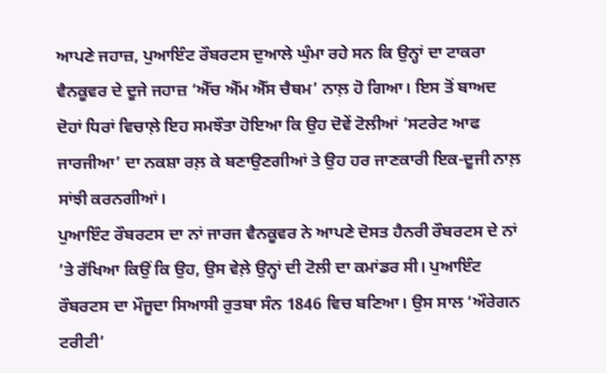ਆਪਣੇ ਜਹਾਜ਼, ਪੁਆਇੰਟ ਰੌਬਰਟਸ ਦੁਆਲੇ ਘੁੰਮਾ ਰਹੇ ਸਨ ਕਿ ਉਨ੍ਹਾਂ ਦਾ ਟਾਕਰਾ ਵੈਨਕੂਵਰ ਦੇ ਦੂਜੇ ਜਹਾਜ਼ ‘ਐੱਚ ਐੱਮ ਐੱਸ ਚੈਥਮ’ ਨਾਲ਼ ਹੋ ਗਿਆ। ਇਸ ਤੋਂ ਬਾਅਦ ਦੋਹਾਂ ਧਿਰਾਂ ਵਿਚਾਲ਼ੇ ਇਹ ਸਮਝੌਤਾ ਹੋਇਆ ਕਿ ਉਹ ਦੋਵੇਂ ਟੋਲੀਆਂ ‘ਸਟਰੇਟ ਆਫ ਜਾਰਜੀਆ’ ਦਾ ਨਕਸ਼ਾ ਰਲ਼ ਕੇ ਬਣਾਉਣਗੀਆਂ ਤੇ ਉਹ ਹਰ ਜਾਣਕਾਰੀ ਇਕ-ਦੂਜੀ ਨਾਲ਼ ਸਾਂਝੀ ਕਰਨਗੀਆਂ।
ਪੁਆਇੰਟ ਰੌਬਰਟਸ ਦਾ ਨਾਂ ਜਾਰਜ ਵੈਨਕੂਵਰ ਨੇ ਆਪਣੇ ਦੋਸਤ ਹੈਨਰੀ ਰੌਬਰਟਸ ਦੇ ਨਾਂ ’ਤੇ ਰੱਖਿਆ ਕਿਉਂ ਕਿ ਉਹ, ਉਸ ਵੇਲ਼ੇ ਉਨ੍ਹਾਂ ਦੀ ਟੋਲੀ ਦਾ ਕਮਾਂਡਰ ਸੀ। ਪੁਆਇੰਟ ਰੌਬਰਟਸ ਦਾ ਮੌਜੂਦਾ ਸਿਆਸੀ ਰੁਤਬਾ ਸੰਨ 1846 ਵਿਚ ਬਣਿਆ। ਉਸ ਸਾਲ ‘ਔਰੇਗਨ ਟਰੀਟੀ’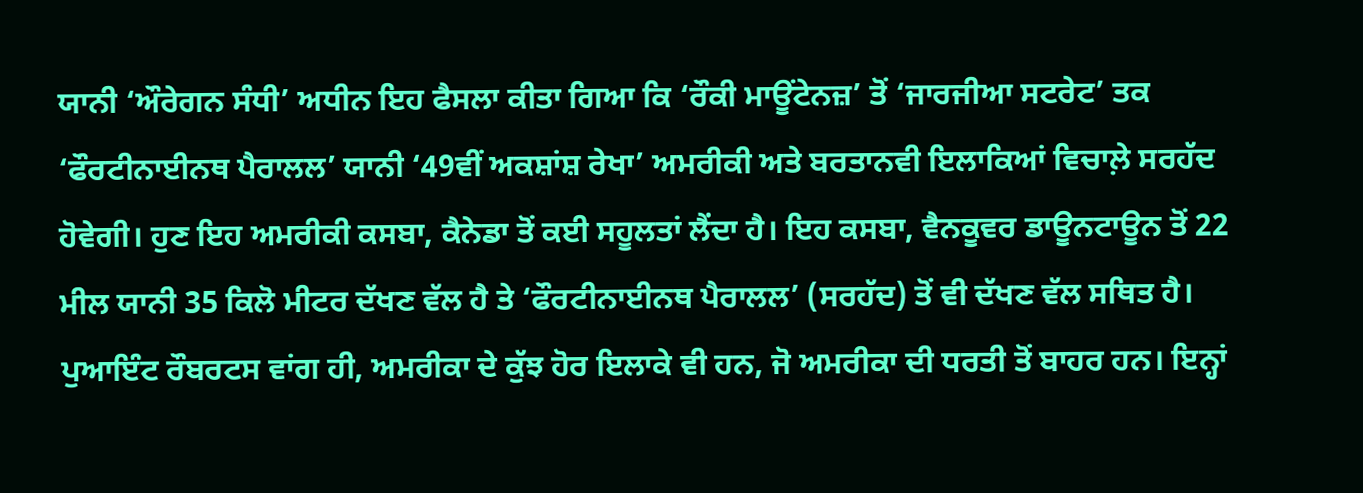ਯਾਨੀ ‘ਔਰੇਗਨ ਸੰਧੀ’ ਅਧੀਨ ਇਹ ਫੈਸਲਾ ਕੀਤਾ ਗਿਆ ਕਿ ‘ਰੌਕੀ ਮਾਊਂਟੇਨਜ਼’ ਤੋਂ ‘ਜਾਰਜੀਆ ਸਟਰੇਟ’ ਤਕ ‘ਫੌਰਟੀਨਾਈਨਥ ਪੈਰਾਲਲ’ ਯਾਨੀ ‘49ਵੀਂ ਅਕਸ਼ਾਂਸ਼ ਰੇਖਾ’ ਅਮਰੀਕੀ ਅਤੇ ਬਰਤਾਨਵੀ ਇਲਾਕਿਆਂ ਵਿਚਾਲ਼ੇ ਸਰਹੱਦ ਹੋਵੇਗੀ। ਹੁਣ ਇਹ ਅਮਰੀਕੀ ਕਸਬਾ, ਕੈਨੇਡਾ ਤੋਂ ਕਈ ਸਹੂਲਤਾਂ ਲੈਂਦਾ ਹੈ। ਇਹ ਕਸਬਾ, ਵੈਨਕੂਵਰ ਡਾਊਨਟਾਊਨ ਤੋਂ 22 ਮੀਲ ਯਾਨੀ 35 ਕਿਲੋ ਮੀਟਰ ਦੱਖਣ ਵੱਲ ਹੈ ਤੇ ‘ਫੌਰਟੀਨਾਈਨਥ ਪੈਰਾਲਲ’ (ਸਰਹੱਦ) ਤੋਂ ਵੀ ਦੱਖਣ ਵੱਲ ਸਥਿਤ ਹੈ।
ਪੁਆਇੰਟ ਰੌਬਰਟਸ ਵਾਂਗ ਹੀ, ਅਮਰੀਕਾ ਦੇ ਕੁੱਝ ਹੋਰ ਇਲਾਕੇ ਵੀ ਹਨ, ਜੋ ਅਮਰੀਕਾ ਦੀ ਧਰਤੀ ਤੋਂ ਬਾਹਰ ਹਨ। ਇਨ੍ਹਾਂ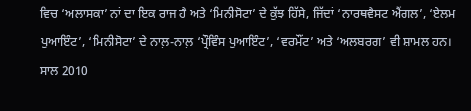ਵਿਚ ‘ਅਲਾਸਕਾ’ ਨਾਂ ਦਾ ਇਕ ਰਾਜ ਹੈ ਅਤੇ ‘ਮਿਨੀਸੋਟਾ’ ਦੇ ਕੁੱਝ ਹਿੱਸੇ, ਜਿੱਦਾਂ ‘ਨਾਰਥਵੈਸਟ ਐਂਗਲ’, ‘ਏਲਮ ਪੁਆਇੰਟ’, ‘ਮਿਨੀਸੋਟਾ’ ਦੇ ਨਾਲ਼-ਨਾਲ਼ ‘ਪ੍ਰੌਵਿੰਸ ਪੁਆਇੰਟ’, ‘ਵਰਮੌਂਟ’ ਅਤੇ ‘ਅਲਬਰਗ’ ਵੀ ਸ਼ਾਮਲ ਹਨ।
ਸਾਲ 2010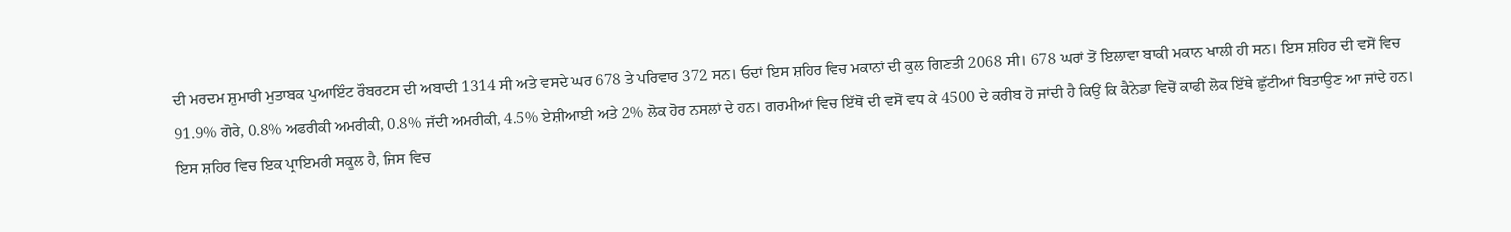ਦੀ ਮਰਦਮ ਸ਼ੁਮਾਰੀ ਮੁਤਾਬਕ ਪੁਆਇੰਟ ਰੌਬਰਟਸ ਦੀ ਅਬਾਦੀ 1314 ਸੀ ਅਤੇ ਵਸਦੇ ਘਰ 678 ਤੇ ਪਰਿਵਾਰ 372 ਸਨ। ਓਦਾਂ ਇਸ ਸ਼ਹਿਰ ਵਿਚ ਮਕਾਨਾਂ ਦੀ ਕੁਲ ਗਿਣਤੀ 2068 ਸੀ। 678 ਘਰਾਂ ਤੋਂ ਇਲਾਵਾ ਬਾਕੀ ਮਕਾਨ ਖਾਲੀ ਹੀ ਸਨ। ਇਸ ਸ਼ਹਿਰ ਦੀ ਵਸੋਂ ਵਿਚ 91.9% ਗੋਰੇ, 0.8% ਅਫਰੀਕੀ ਅਮਰੀਕੀ, 0.8% ਜੱਦੀ ਅਮਰੀਕੀ, 4.5% ਏਸ਼ੀਆਈ ਅਤੇ 2% ਲੋਕ ਹੋਰ ਨਸਲਾਂ ਦੇ ਹਨ। ਗਰਮੀਆਂ ਵਿਚ ਇੱਥੋਂ ਦੀ ਵਸੋਂ ਵਧ ਕੇ 4500 ਦੇ ਕਰੀਬ ਹੋ ਜਾਂਦੀ ਹੈ ਕਿਉਂ ਕਿ ਕੈਨੇਡਾ ਵਿਚੋਂ ਕਾਫੀ ਲੋਕ ਇੱਥੇ ਛੁੱਟੀਆਂ ਬਿਤਾਉਣ ਆ ਜਾਂਦੇ ਹਨ।
ਇਸ ਸ਼ਹਿਰ ਵਿਚ ਇਕ ਪ੍ਰਾਇਮਰੀ ਸਕੂਲ ਹੈ, ਜਿਸ ਵਿਚ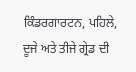ਕਿੰਡਰਗਾਰਟਨ, ਪਹਿਲੇ, ਦੂਜੇ ਅਤੇ ਤੀਜੇ ਗ੍ਰੇਡ ਦੀ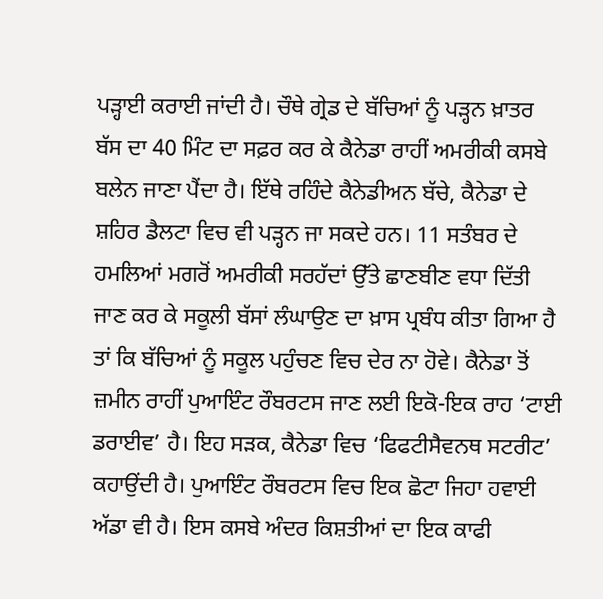ਪੜ੍ਹਾਈ ਕਰਾਈ ਜਾਂਦੀ ਹੈ। ਚੌਥੇ ਗ੍ਰੇਡ ਦੇ ਬੱਚਿਆਂ ਨੂੰ ਪੜ੍ਹਨ ਖ਼ਾਤਰ ਬੱਸ ਦਾ 40 ਮਿੰਟ ਦਾ ਸਫ਼ਰ ਕਰ ਕੇ ਕੈਨੇਡਾ ਰਾਹੀਂ ਅਮਰੀਕੀ ਕਸਬੇ ਬਲੇਨ ਜਾਣਾ ਪੈਂਦਾ ਹੈ। ਇੱਥੇ ਰਹਿੰਦੇ ਕੈਨੇਡੀਅਨ ਬੱਚੇ, ਕੈਨੇਡਾ ਦੇ ਸ਼ਹਿਰ ਡੈਲਟਾ ਵਿਚ ਵੀ ਪੜ੍ਹਨ ਜਾ ਸਕਦੇ ਹਨ। 11 ਸਤੰਬਰ ਦੇ ਹਮਲਿਆਂ ਮਗਰੋਂ ਅਮਰੀਕੀ ਸਰਹੱਦਾਂ ਉੱਤੇ ਛਾਣਬੀਣ ਵਧਾ ਦਿੱਤੀ ਜਾਣ ਕਰ ਕੇ ਸਕੂਲੀ ਬੱਸਾਂ ਲੰਘਾਉਣ ਦਾ ਖ਼ਾਸ ਪ੍ਰਬੰਧ ਕੀਤਾ ਗਿਆ ਹੈ ਤਾਂ ਕਿ ਬੱਚਿਆਂ ਨੂੰ ਸਕੂਲ ਪਹੁੰਚਣ ਵਿਚ ਦੇਰ ਨਾ ਹੋਵੇ। ਕੈਨੇਡਾ ਤੋਂ ਜ਼ਮੀਨ ਰਾਹੀਂ ਪੁਆਇੰਟ ਰੌਬਰਟਸ ਜਾਣ ਲਈ ਇਕੋ-ਇਕ ਰਾਹ ‘ਟਾਈ ਡਰਾਈਵ’ ਹੈ। ਇਹ ਸੜਕ, ਕੈਨੇਡਾ ਵਿਚ ‘ਫਿਫਟੀਸੈਵਨਥ ਸਟਰੀਟ’ ਕਹਾਉਂਦੀ ਹੈ। ਪੁਆਇੰਟ ਰੌਬਰਟਸ ਵਿਚ ਇਕ ਛੋਟਾ ਜਿਹਾ ਹਵਾਈ ਅੱਡਾ ਵੀ ਹੈ। ਇਸ ਕਸਬੇ ਅੰਦਰ ਕਿਸ਼ਤੀਆਂ ਦਾ ਇਕ ਕਾਫੀ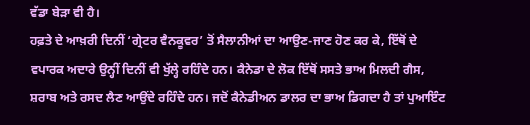ਵੱਡਾ ਬੇੜਾ ਵੀ ਹੈ।
ਹਫ਼ਤੇ ਦੇ ਆਖ਼ਰੀ ਦਿਨੀਂ ‘ਗ੍ਰੇਟਰ ਵੈਨਕੂਵਰ’ ਤੋਂ ਸੈਲਾਨੀਆਂ ਦਾ ਆਉਣ-ਜਾਣ ਹੋਣ ਕਰ ਕੇ, ਇੱਥੋਂ ਦੇ ਵਪਾਰਕ ਅਦਾਰੇ ਉਨ੍ਹੀਂ ਦਿਨੀਂ ਵੀ ਖੁੱਲ੍ਹੇ ਰਹਿੰਦੇ ਹਨ। ਕੈਨੇਡਾ ਦੇ ਲੋਕ ਇੱਥੋਂ ਸਸਤੇ ਭਾਅ ਮਿਲਦੀ ਗੈਸ, ਸ਼ਰਾਬ ਅਤੇ ਰਸਦ ਲੈਣ ਆਉਂਦੇ ਰਹਿੰਦੇ ਹਨ। ਜਦੋਂ ਕੈਨੇਡੀਅਨ ਡਾਲਰ ਦਾ ਭਾਅ ਡਿਗਦਾ ਹੈ ਤਾਂ ਪੁਆਇੰਟ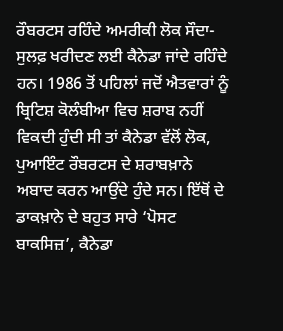ਰੌਬਰਟਸ ਰਹਿੰਦੇ ਅਮਰੀਕੀ ਲੋਕ ਸੌਦਾ-ਸੁਲਫ਼ ਖਰੀਦਣ ਲਈ ਕੈਨੇਡਾ ਜਾਂਦੇ ਰਹਿੰਦੇ ਹਨ। 1986 ਤੋਂ ਪਹਿਲਾਂ ਜਦੋਂ ਐਤਵਾਰਾਂ ਨੂੰ ਬ੍ਰਿਟਿਸ਼ ਕੋਲੰਬੀਆ ਵਿਚ ਸ਼ਰਾਬ ਨਹੀਂ ਵਿਕਦੀ ਹੁੰਦੀ ਸੀ ਤਾਂ ਕੈਨੇਡਾ ਵੱਲੋਂ ਲੋਕ, ਪੁਆਇੰਟ ਰੌਬਰਟਸ ਦੇ ਸ਼ਰਾਬਖ਼ਾਨੇ ਅਬਾਦ ਕਰਨ ਆਉਂਦੇ ਹੁੰਦੇ ਸਨ। ਇੱਥੋਂ ਦੇ ਡਾਕਖ਼ਾਨੇ ਦੇ ਬਹੁਤ ਸਾਰੇ ‘ਪੋਸਟ ਬਾਕਸਿਜ਼’, ਕੈਨੇਡਾ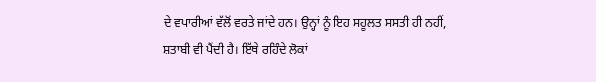ਦੇ ਵਪਾਰੀਆਂ ਵੱਲੋਂ ਵਰਤੇ ਜਾਂਦੇ ਹਨ। ਉਨ੍ਹਾਂ ਨੂੰ ਇਹ ਸਹੂਲਤ ਸਸਤੀ ਹੀ ਨਹੀਂ, ਸ਼ਤਾਬੀ ਵੀ ਪੈਂਦੀ ਹੈ। ਇੱਥੇ ਰਹਿੰਦੇ ਲੋਕਾਂ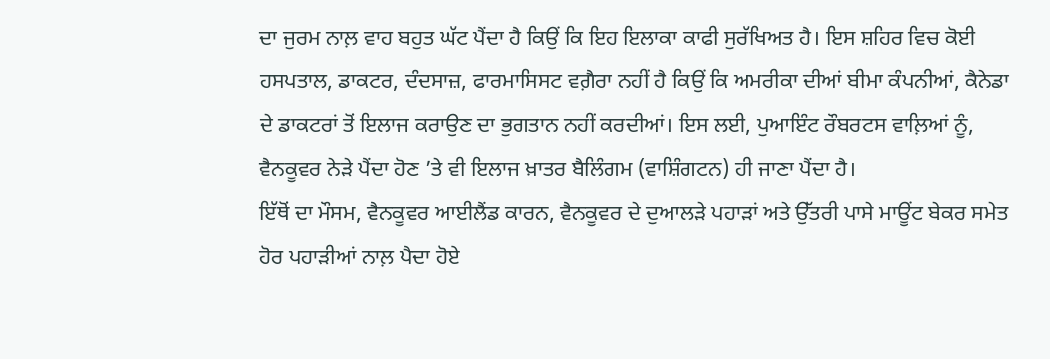ਦਾ ਜੁਰਮ ਨਾਲ਼ ਵਾਹ ਬਹੁਤ ਘੱਟ ਪੈਂਦਾ ਹੈ ਕਿਉਂ ਕਿ ਇਹ ਇਲਾਕਾ ਕਾਫੀ ਸੁਰੱਖਿਅਤ ਹੈ। ਇਸ ਸ਼ਹਿਰ ਵਿਚ ਕੋਈ ਹਸਪਤਾਲ, ਡਾਕਟਰ, ਦੰਦਸਾਜ਼, ਫਾਰਮਾਸਿਸਟ ਵਗ਼ੈਰਾ ਨਹੀਂ ਹੈ ਕਿਉਂ ਕਿ ਅਮਰੀਕਾ ਦੀਆਂ ਬੀਮਾ ਕੰਪਨੀਆਂ, ਕੈਨੇਡਾ ਦੇ ਡਾਕਟਰਾਂ ਤੋਂ ਇਲਾਜ ਕਰਾਉਣ ਦਾ ਭੁਗਤਾਨ ਨਹੀਂ ਕਰਦੀਆਂ। ਇਸ ਲਈ, ਪੁਆਇੰਟ ਰੌਬਰਟਸ ਵਾਲ਼ਿਆਂ ਨੂੰ, ਵੈਨਕੂਵਰ ਨੇੜੇ ਪੈਂਦਾ ਹੋਣ ’ਤੇ ਵੀ ਇਲਾਜ ਖ਼ਾਤਰ ਬੈਲਿੰਗਮ (ਵਾਸ਼ਿੰਗਟਨ) ਹੀ ਜਾਣਾ ਪੈਂਦਾ ਹੈ।
ਇੱਥੋਂ ਦਾ ਮੌਸਮ, ਵੈਨਕੂਵਰ ਆਈਲੈਂਡ ਕਾਰਨ, ਵੈਨਕੂਵਰ ਦੇ ਦੁਆਲੜੇ ਪਹਾੜਾਂ ਅਤੇ ਉੱਤਰੀ ਪਾਸੇ ਮਾਊਂਟ ਬੇਕਰ ਸਮੇਤ ਹੋਰ ਪਹਾੜੀਆਂ ਨਾਲ਼ ਪੈਦਾ ਹੋਏ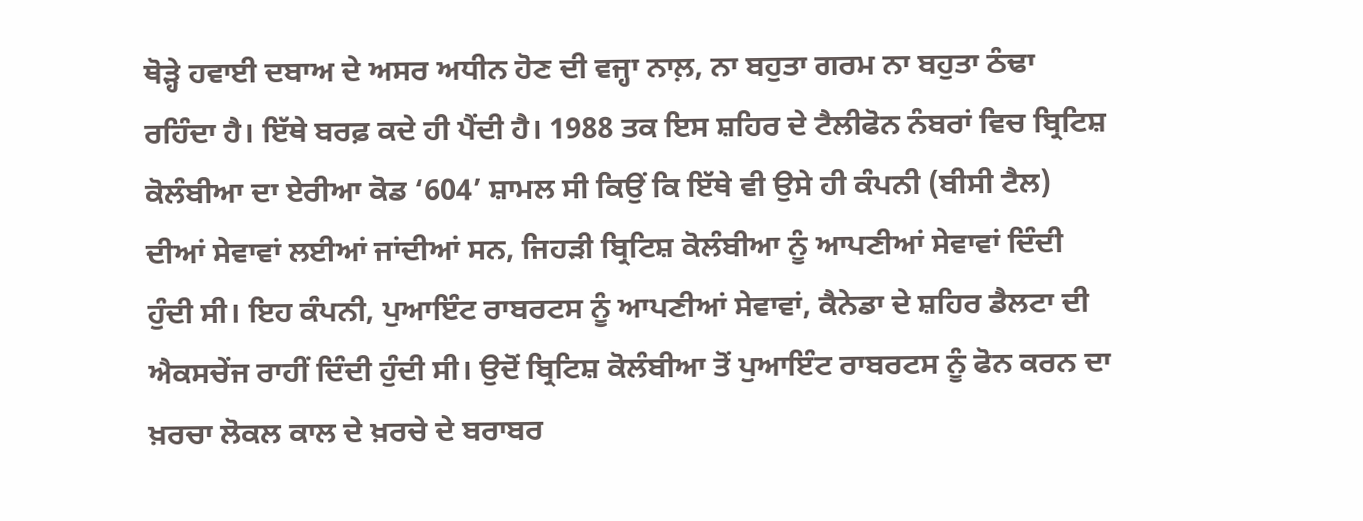ਥੋੜ੍ਹੇ ਹਵਾਈ ਦਬਾਅ ਦੇ ਅਸਰ ਅਧੀਨ ਹੋਣ ਦੀ ਵਜ੍ਹਾ ਨਾਲ਼, ਨਾ ਬਹੁਤਾ ਗਰਮ ਨਾ ਬਹੁਤਾ ਠੰਢਾ ਰਹਿੰਦਾ ਹੈ। ਇੱਥੇ ਬਰਫ਼ ਕਦੇ ਹੀ ਪੈਂਦੀ ਹੈ। 1988 ਤਕ ਇਸ ਸ਼ਹਿਰ ਦੇ ਟੈਲੀਫੋਨ ਨੰਬਰਾਂ ਵਿਚ ਬ੍ਰਿਟਿਸ਼ ਕੋਲੰਬੀਆ ਦਾ ਏਰੀਆ ਕੋਡ ‘604’ ਸ਼ਾਮਲ ਸੀ ਕਿਉਂ ਕਿ ਇੱਥੇ ਵੀ ਉਸੇ ਹੀ ਕੰਪਨੀ (ਬੀਸੀ ਟੈਲ) ਦੀਆਂ ਸੇਵਾਵਾਂ ਲਈਆਂ ਜਾਂਦੀਆਂ ਸਨ, ਜਿਹੜੀ ਬ੍ਰਿਟਿਸ਼ ਕੋਲੰਬੀਆ ਨੂੰ ਆਪਣੀਆਂ ਸੇਵਾਵਾਂ ਦਿੰਦੀ ਹੁੰਦੀ ਸੀ। ਇਹ ਕੰਪਨੀ, ਪੁਆਇੰਟ ਰਾਬਰਟਸ ਨੂੰ ਆਪਣੀਆਂ ਸੇਵਾਵਾਂ, ਕੈਨੇਡਾ ਦੇ ਸ਼ਹਿਰ ਡੈਲਟਾ ਦੀ ਐਕਸਚੇਂਜ ਰਾਹੀਂ ਦਿੰਦੀ ਹੁੰਦੀ ਸੀ। ਉਦੋਂ ਬ੍ਰਿਟਿਸ਼ ਕੋਲੰਬੀਆ ਤੋਂ ਪੁਆਇੰਟ ਰਾਬਰਟਸ ਨੂੰ ਫੋਨ ਕਰਨ ਦਾ ਖ਼ਰਚਾ ਲੋਕਲ ਕਾਲ ਦੇ ਖ਼ਰਚੇ ਦੇ ਬਰਾਬਰ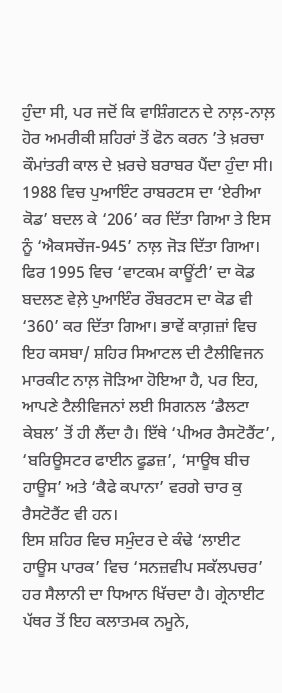ਹੁੰਦਾ ਸੀ, ਪਰ ਜਦੋਂ ਕਿ ਵਾਸ਼ਿੰਗਟਨ ਦੇ ਨਾਲ਼-ਨਾਲ਼ ਹੋਰ ਅਮਰੀਕੀ ਸ਼ਹਿਰਾਂ ਤੋਂ ਫੋਨ ਕਰਨ ’ਤੇ ਖ਼ਰਚਾ ਕੌਮਾਂਤਰੀ ਕਾਲ ਦੇ ਖ਼ਰਚੇ ਬਰਾਬਰ ਪੈਂਦਾ ਹੁੰਦਾ ਸੀ।
1988 ਵਿਚ ਪੁਆਇੰਟ ਰਾਬਰਟਸ ਦਾ ‘ਏਰੀਆ ਕੋਡ’ ਬਦਲ ਕੇ ‘206’ ਕਰ ਦਿੱਤਾ ਗਿਆ ਤੇ ਇਸ ਨੂੰ ‘ਐਕਸਚੇਂਜ-945’ ਨਾਲ਼ ਜੋੜ ਦਿੱਤਾ ਗਿਆ। ਫਿਰ 1995 ਵਿਚ ‘ਵਾਟਕਮ ਕਾਊਂਟੀ’ ਦਾ ਕੋਡ ਬਦਲਣ ਵੇਲ਼ੇ ਪੁਆਇੰਰ ਰੌਬਰਟਸ ਦਾ ਕੋਡ ਵੀ ‘360’ ਕਰ ਦਿੱਤਾ ਗਿਆ। ਭਾਵੇਂ ਕਾਗ਼ਜ਼ਾਂ ਵਿਚ ਇਹ ਕਸਬਾ/ ਸ਼ਹਿਰ ਸਿਆਟਲ ਦੀ ਟੈਲੀਵਿਜਨ ਮਾਰਕੀਟ ਨਾਲ਼ ਜੋੜਿਆ ਹੋਇਆ ਹੈ, ਪਰ ਇਹ, ਆਪਣੇ ਟੈਲੀਵਿਜਨਾਂ ਲਈ ਸਿਗਨਲ ‘ਡੈਲਟਾ ਕੇਬਲ’ ਤੋਂ ਹੀ ਲੈਂਦਾ ਹੈ। ਇੱਥੇ ‘ਪੀਅਰ ਰੈਸਟੋਰੈਂਟ’, ‘ਬਰਿਊਸਟਰ ਫਾਈਨ ਫੂਡਜ਼’, ‘ਸਾਊਥ ਬੀਚ ਹਾਊਸ’ ਅਤੇ ‘ਕੈਫੇ ਕਪਾਨਾ’ ਵਰਗੇ ਚਾਰ ਕੁ ਰੈਸਟੋਰੈਂਟ ਵੀ ਹਨ।
ਇਸ ਸ਼ਹਿਰ ਵਿਚ ਸਮੁੰਦਰ ਦੇ ਕੰਢੇ ‘ਲਾਈਟ ਹਾਊਸ ਪਾਰਕ’ ਵਿਚ ‘ਸਨਜ਼ਵੀਪ ਸਕੱਲਪਚਰ’ ਹਰ ਸੈਲਾਨੀ ਦਾ ਧਿਆਨ ਖਿੱਚਦਾ ਹੈ। ਗ੍ਰੇਨਾਈਟ ਪੱਥਰ ਤੋਂ ਇਹ ਕਲਾਤਮਕ ਨਮੂਨੇ,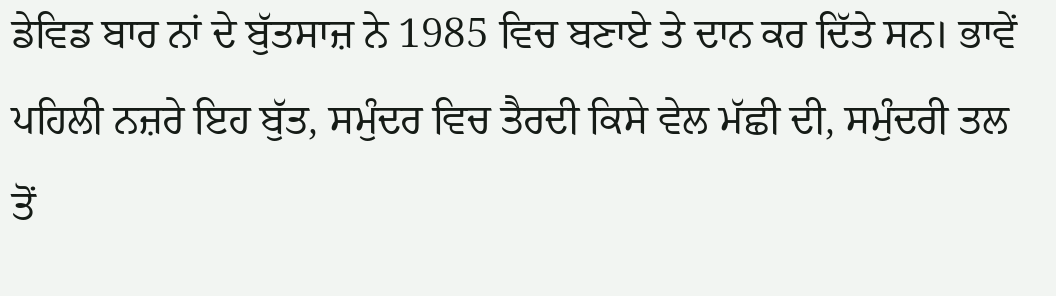ਡੇਵਿਡ ਬਾਰ ਨਾਂ ਦੇ ਬੁੱਤਸਾਜ਼ ਨੇ 1985 ਵਿਚ ਬਣਾਏ ਤੇ ਦਾਨ ਕਰ ਦਿੱਤੇ ਸਨ। ਭਾਵੇਂ ਪਹਿਲੀ ਨਜ਼ਰੇ ਇਹ ਬੁੱਤ, ਸਮੁੰਦਰ ਵਿਚ ਤੈਰਦੀ ਕਿਸੇ ਵੇਲ ਮੱਛੀ ਦੀ, ਸਮੁੰਦਰੀ ਤਲ ਤੋਂ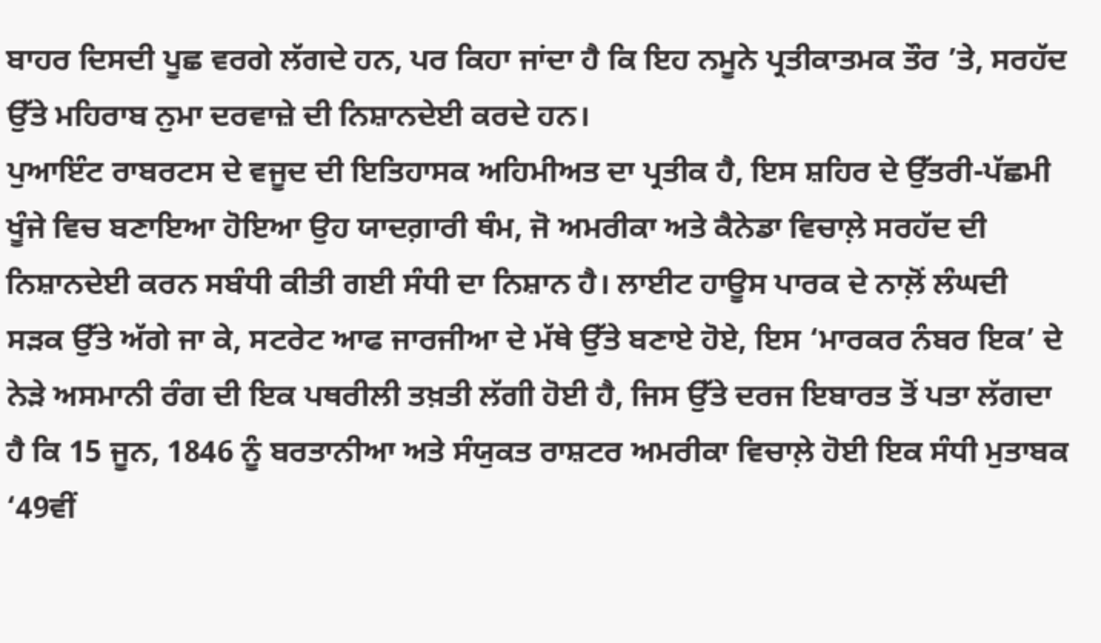ਬਾਹਰ ਦਿਸਦੀ ਪੂਛ ਵਰਗੇ ਲੱਗਦੇ ਹਨ, ਪਰ ਕਿਹਾ ਜਾਂਦਾ ਹੈ ਕਿ ਇਹ ਨਮੂਨੇ ਪ੍ਰਤੀਕਾਤਮਕ ਤੌਰ ’ਤੇ, ਸਰਹੱਦ ਉੱਤੇ ਮਹਿਰਾਬ ਨੁਮਾ ਦਰਵਾਜ਼ੇ ਦੀ ਨਿਸ਼ਾਨਦੇਈ ਕਰਦੇ ਹਨ।
ਪੁਆਇੰਟ ਰਾਬਰਟਸ ਦੇ ਵਜੂਦ ਦੀ ਇਤਿਹਾਸਕ ਅਹਿਮੀਅਤ ਦਾ ਪ੍ਰਤੀਕ ਹੈ, ਇਸ ਸ਼ਹਿਰ ਦੇ ਉੱਤਰੀ-ਪੱਛਮੀ ਖੂੰਜੇ ਵਿਚ ਬਣਾਇਆ ਹੋਇਆ ਉਹ ਯਾਦਗ਼ਾਰੀ ਥੰਮ, ਜੋ ਅਮਰੀਕਾ ਅਤੇ ਕੈਨੇਡਾ ਵਿਚਾਲ਼ੇ ਸਰਹੱਦ ਦੀ ਨਿਸ਼ਾਨਦੇਈ ਕਰਨ ਸਬੰਧੀ ਕੀਤੀ ਗਈ ਸੰਧੀ ਦਾ ਨਿਸ਼ਾਨ ਹੈ। ਲਾਈਟ ਹਾਊਸ ਪਾਰਕ ਦੇ ਨਾਲ਼ੋਂ ਲੰਘਦੀ ਸੜਕ ਉੱਤੇ ਅੱਗੇ ਜਾ ਕੇ, ਸਟਰੇਟ ਆਫ ਜਾਰਜੀਆ ਦੇ ਮੱਥੇ ਉੱਤੇ ਬਣਾਏ ਹੋਏ, ਇਸ ‘ਮਾਰਕਰ ਨੰਬਰ ਇਕ’ ਦੇ ਨੇੜੇ ਅਸਮਾਨੀ ਰੰਗ ਦੀ ਇਕ ਪਥਰੀਲੀ ਤਖ਼ਤੀ ਲੱਗੀ ਹੋਈ ਹੈ, ਜਿਸ ਉੱਤੇ ਦਰਜ ਇਬਾਰਤ ਤੋਂ ਪਤਾ ਲੱਗਦਾ ਹੈ ਕਿ 15 ਜੂਨ, 1846 ਨੂੰ ਬਰਤਾਨੀਆ ਅਤੇ ਸੰਯੁਕਤ ਰਾਸ਼ਟਰ ਅਮਰੀਕਾ ਵਿਚਾਲ਼ੇ ਹੋਈ ਇਕ ਸੰਧੀ ਮੁਤਾਬਕ ‘49ਵੀਂ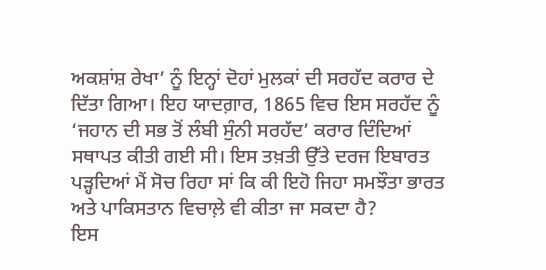ਅਕਸ਼ਾਂਸ਼ ਰੇਖਾ’ ਨੂੰ ਇਨ੍ਹਾਂ ਦੋਹਾਂ ਮੁਲਕਾਂ ਦੀ ਸਰਹੱਦ ਕਰਾਰ ਦੇ ਦਿੱਤਾ ਗਿਆ। ਇਹ ਯਾਦਗ਼ਾਰ, 1865 ਵਿਚ ਇਸ ਸਰਹੱਦ ਨੂੰ ‘ਜਹਾਨ ਦੀ ਸਭ ਤੋਂ ਲੰਬੀ ਸੁੰਨੀ ਸਰਹੱਦ’ ਕਰਾਰ ਦਿੰਦਿਆਂ ਸਥਾਪਤ ਕੀਤੀ ਗਈ ਸੀ। ਇਸ ਤਖ਼ਤੀ ਉੱਤੇ ਦਰਜ ਇਬਾਰਤ ਪੜ੍ਹਦਿਆਂ ਮੈਂ ਸੋਚ ਰਿਹਾ ਸਾਂ ਕਿ ਕੀ ਇਹੋ ਜਿਹਾ ਸਮਝੌਤਾ ਭਾਰਤ ਅਤੇ ਪਾਕਿਸਤਾਨ ਵਿਚਾਲ਼ੇ ਵੀ ਕੀਤਾ ਜਾ ਸਕਦਾ ਹੈ?
ਇਸ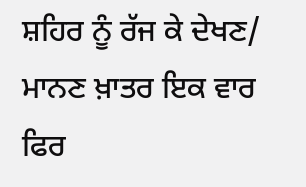ਸ਼ਹਿਰ ਨੂੰ ਰੱਜ ਕੇ ਦੇਖਣ/ ਮਾਨਣ ਖ਼ਾਤਰ ਇਕ ਵਾਰ ਫਿਰ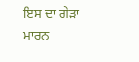ਇਸ ਦਾ ਗੇੜਾ ਮਾਰਨ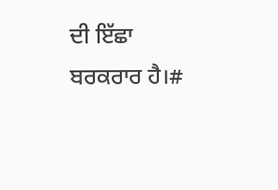ਦੀ ਇੱਛਾ ਬਰਕਰਾਰ ਹੈ।#